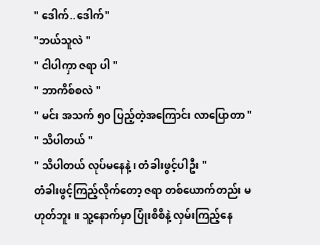" ဒေါက်..ဒေါက်"
"ဘယ်သူလဲ "
" ငါပါကှာ ဇရာ ပါ "
" ဘာကိစ်စလဲ "
" မင်း အသက် ၅၀ ပြည့်တဲ့အကြောင်း လာပြောတာ "
" သိပါတယ် "
" သိပါတယ် လုပ်မနေနဲ့ ၊ တံခါးဖွင့်ပါဦး "
တံခါးဖွင့်ကြည့်လိုက်တော့ ဇရာ တစ်ယောက်တည်း မဟုတ်ဘူး ။ သူ့နောက်မှာ ပြုံးစိစိနဲ့ လှမ်းကြည့်နေ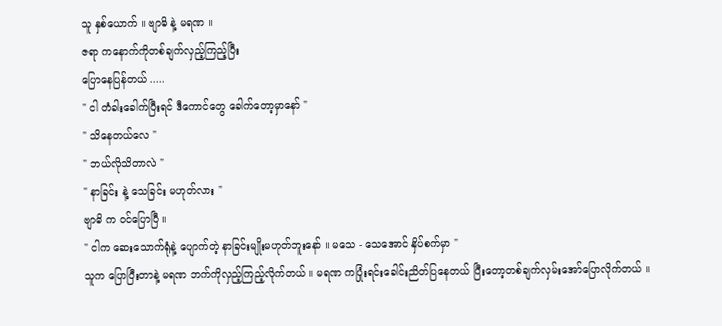သူ နှစ်ယောက် ။ ဗျာဓိ နဲ့ မရဏ ။
ဇရာ ကနောက်ကိုတစ်ချက်လှည့်ကြည့်ပြီး
ပြောနေပြန်တယ် .....
" ငါ တံခါးခေါက်ပြီးရင် ဒီကောင်တွေ ခေါက်တော့မှာနော် "
" သိနေတယ်လေ "
" ဘယ်လိုသိတာလဲ "
" နာခြင်း နဲ့ သေခြင်း မဟုတ်လား "
ဗျာဓိ က ၀င်ပြောပြီ ။
" ငါက ဆေးသောက်ရုံနဲ့ ပျောက်တဲ့ နာခြင်းမျိုးမဟုတ်ဘူးနော် ။ မသေ - သေအောင် နှိပ်စက်မှာ "
သူက ပြောပြီးတာနဲ့ မရဏ ဘက်ကိုလှည့်ကြည့်လိုက်တယ် ။ မရဏ ကပြုံးရင်းခေါင်းညိတ်ပြနေတယ် ပြီးတော့တစ်ချက်လှမ်းအော်ပြောလိုက်တယ် ။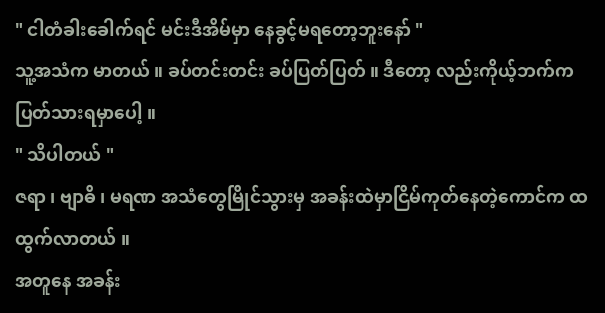" ငါတံခါးခေါက်ရင် မင်းဒီအိမ်မှာ နေခွင့်မရတော့ဘူးနော် "
သူ့အသံက မာတယ် ။ ခပ်တင်းတင်း ခပ်ပြတ်ပြတ် ။ ဒီတော့ လည်းကိုယ့်ဘက်ကပြတ်သားရမှာပေါ့ ။
" သိပါတယ် "
ဇရာ ၊ ဗျာဓိ ၊ မရဏ အသံတွေမြိုင်သွားမှ အခန်းထဲမှာငြိမ်ကုတ်နေတဲ့ကောင်က ထထွက်လာတယ် ။
အတူနေ အခန်း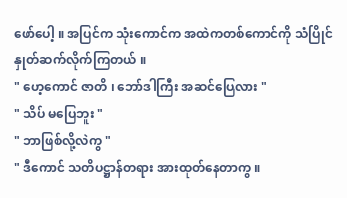ဖော်ပေါ့ ။ အပြင်က သုံးကောင်က အထဲကတစ်ကောင်ကို သံပြိုင်နှုတ်ဆက်လိုက်ကြတယ် ။
" ဟေ့ကောင် ဇာတိ ၊ ဘော်ဒါကြီး အဆင်ပြေလား "
" သိပ် မပြေဘူး "
" ဘာဖြစ်လို့လဲကွ "
" ဒီကောင် သတိပဋ္ဌာန်တရား အားထုတ်နေတာကွ ။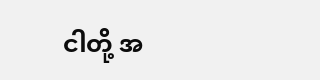ငါတို့ အ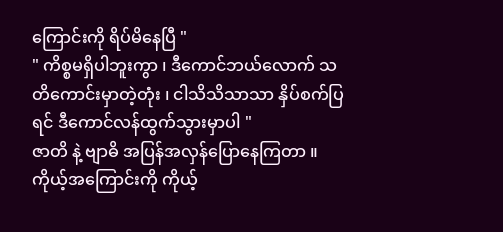ကြောင်းကို ရိပ်မိနေပြီ "
" ကိစ္စမရှိပါဘူးကွာ ၊ ဒီကောင်ဘယ်လောက် သတိကောင်းမှာတဲ့တုံး ၊ ငါသိသိသာသာ နှိပ်စက်ပြရင် ဒီကောင်လန်ထွက်သွားမှာပါ "
ဇာတိ နဲ့ ဗျာဓိ အပြန်အလှန်ပြောနေကြတာ ။ ကိုယ့်အကြောင်းကို ကိုယ့်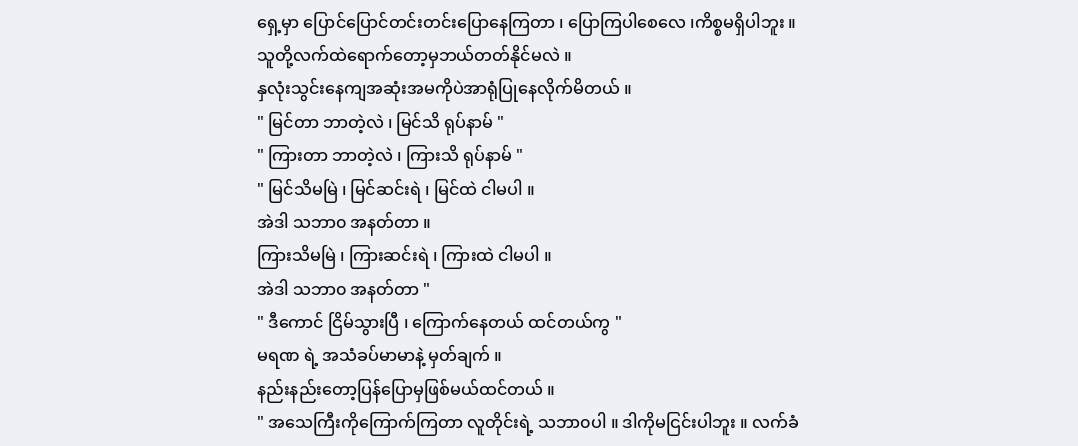ရှေ့မှာ ပြောင်ပြောင်တင်းတင်းပြောနေကြတာ ၊ ပြောကြပါစေလေ ၊ကိစ္စမရှိပါဘူး ။
သူတို့လက်ထဲရောက်တော့မှဘယ်တတ်နိုင်မလဲ ။
နှလုံးသွင်းနေကျအဆုံးအမကိုပဲအာရုံပြုနေလိုက်မိတယ် ။
" မြင်တာ ဘာတဲ့လဲ ၊ မြင်သိ ရုပ်နာမ် "
" ကြားတာ ဘာတဲ့လဲ ၊ ကြားသိ ရုပ်နာမ် "
" မြင်သိမမြဲ ၊ မြင်ဆင်းရဲ ၊ မြင်ထဲ ငါမပါ ။
အဲဒါ သဘာ၀ အနတ်တာ ။
ကြားသိမမြဲ ၊ ကြားဆင်းရဲ ၊ ကြားထဲ ငါမပါ ။
အဲဒါ သဘာ၀ အနတ်တာ "
" ဒီကောင် ငြိမ်သွားပြီ ၊ ကြောက်နေတယ် ထင်တယ်ကွ "
မရဏ ရဲ့ အသံခပ်မာမာနဲ့ မှတ်ချက် ။
နည်းနည်းတော့ပြန်ပြောမှဖြစ်မယ်ထင်တယ် ။
" အသေကြီးကိုကြောက်ကြတာ လူတိုင်းရဲ့ သဘာ၀ပါ ။ ဒါကိုမငြင်းပါဘူး ။ လက်ခံ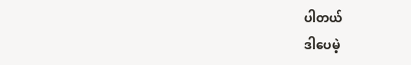ပါတယ်
ဒါပေမဲ့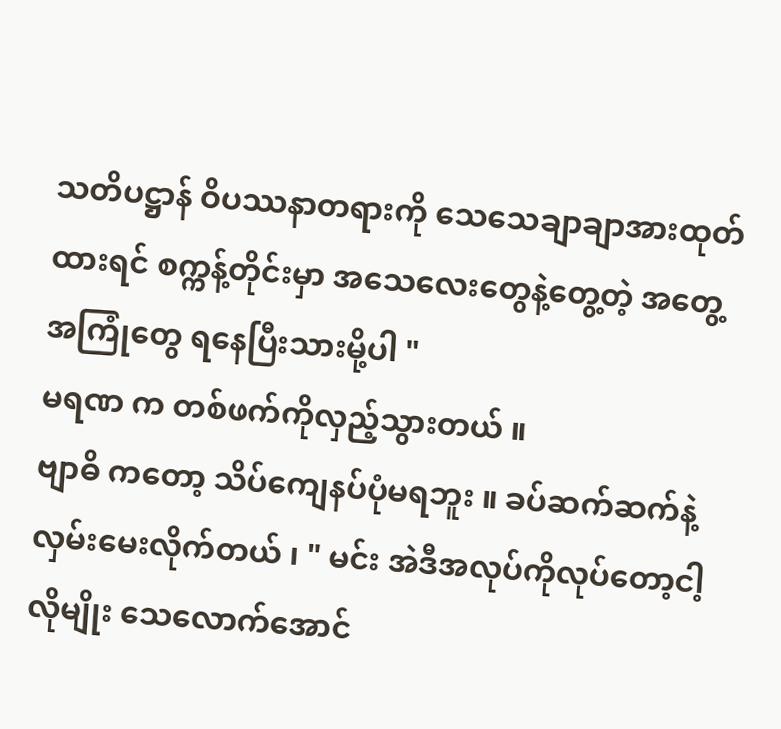သတိပဋ္ဌာန် ဝိပဿနာတရားကို သေသေချာချာအားထုတ်ထားရင် စက္ကန့်တိုင်းမှာ အသေလေးတွေနဲ့တွေ့တဲ့ အတွေ့အကြုံတွေ ရနေပြီးသားမို့ပါ "
မရဏ က တစ်ဖက်ကိုလှည့်သွားတယ် ။
ဗျာဓိ ကတော့ သိပ်ကျေနပ်ပုံမရဘူး ။ ခပ်ဆက်ဆက်နဲ့လှမ်းမေးလိုက်တယ် ၊ " မင်း အဲဒီအလုပ်ကိုလုပ်တော့ငါ့လိုမျိုး သေလောက်အောင်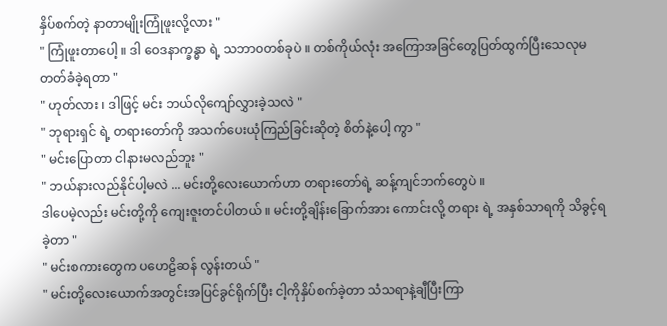နှိပ်စက်တဲ့ နာတာမျိုးကြုံဖူးလို့လား "
" ကြုံဖူးတာပေါ့ ။ ဒါ ဝေဒနာက္ခန္ဓာ ရဲ့ သဘာ၀တစ်ခုပဲ ။ တစ်ကိုယ်လုံး အကြောအခြင်တွေပြတ်ထွက်ပြီးသေလုမတတ်ခံခဲ့ရတာ "
" ဟုတ်လား ၊ ဒါဖြင့် မင်း ဘယ်လိုကျော်လွှားခဲ့သလဲ "
" ဘုရားရှင် ရဲ့ တရားတော်ကို အသက်ပေးယုံကြည်ခြင်းဆိုတဲ့ စိတ်နဲ့ပေါ့ ကွာ "
" မင်းပြောတာ ငါနားမလည်ဘူး "
" ဘယ်နားလည်နိုင်ပါ့မလဲ ... မင်းတို့လေးယောက်ဟာ တရားတော်ရဲ့ ဆန့်ကျင်ဘက်တွေပဲ ။
ဒါပေမဲ့လည်း မင်းတို့ကို ကျေးဇူးတင်ပါတယ် ။ မင်းတို့ချိန်းခြောက်အား ကောင်းလို့ တရား ရဲ့ အနှစ်သာရကို သိခွင့်ရခဲ့တာ "
" မင်းစကားတွေက ပဟေဠိဆန် လွန်းတယ် "
" မင်းတို့လေးယောက်အတွင်းအပြင်ခွင်ရိုက်ပြီး ငါ့ကိုနှိပ်စက်ခဲ့တာ သံသရာနဲ့ချီပြီးကြာ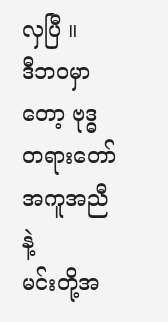လှပြီ ။
ဒီဘ၀မှာတော့ ဗုဒ္ဓတရားတော် အကူအညီနဲ့
မင်းတို့အ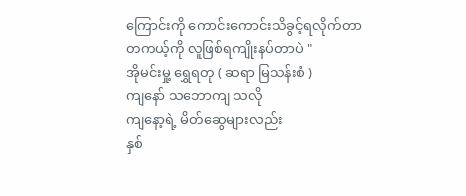ကြောင်းကို ကောင်းကောင်းသိခွင့်ရလိုက်တာ
တကယ့်ကို လူဖြစ်ရကျိုးနပ်တာပဲ "
အိုမင်းမှု့ ရွှေရတု ( ဆရာ မြသန်းစံ )
ကျနော် သဘောကျ သလို
ကျနော့ရဲ့ မိတ်ဆွေများလည်း
နှစ်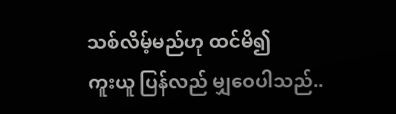သစ်လိမ့်မည်ဟု ထင်မိ၍
ကူးယူ ပြန်လည် မျှဝေပါသည်..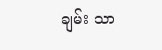ချမ်း သာ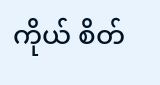ကိုယ် စိတ်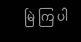မြဲ ကြ ပါ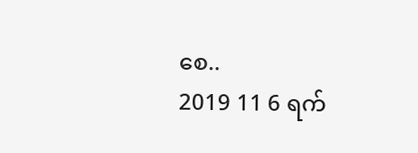စေ..
2019 11 6 ရက်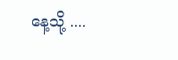နေ့သို့ ....